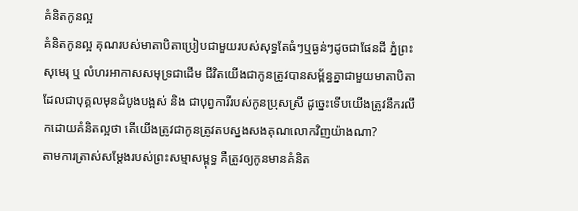គំនិតកូនល្អ
គំនិតកូនល្អ គុណរបស់មាតាបិតាប្រៀបជាមួយរបស់សុទ្ធតែធំៗឬធ្ងន់ៗដូចជាផែនដី ភ្នំព្រះសុមេរុ ឬ លំហរអាកាសសមុទ្រជាដើម ជីវិតយើងជាកូនត្រូវបានសម្ព័ន្ធគ្នាជាមួយមាតាបិតា ដែលជាបុគ្គលមុនដំបូងបង្អស់ និង ជាបុព្វការីរបស់កូនប្រុសស្រី ដូច្នេះទើបយើងត្រូវនឹករលឹកដោយគំនិតល្អថា តើយើងត្រូវជាកូនត្រូវតបស្នងសងគុណលោកវិញយ៉ាងណា?
តាមការត្រាស់សម្ដែងរបស់ព្រះសម្មាសម្ពុទ្ធ គឺត្រូវឲ្យកូនមានគំនិត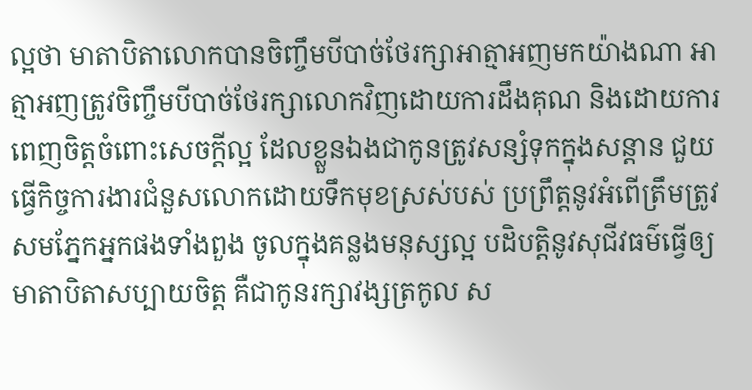ល្អថា មាតាបិតាលោកបានចិញ្ចឹមបីបាច់ថែរក្សាអាត្មាអញមកយ៉ាងណា អាត្មាអញត្រូវចិញ្ចឹមបីបាច់ថែរក្សាលោកវិញដោយការដឹងគុណ និងដោយការពេញចិត្តចំពោះសេចក្ដីល្អ ដែលខ្លួនឯងជាកូនត្រូវសន្សំទុកក្នុងសន្ដាន ជួយធ្វើកិច្ចការងារជំនួសលោកដោយទឹកមុខស្រស់បស់ ប្រព្រឹត្តនូវអំពើត្រឹមត្រូវសមភ្នែកអ្នកផងទាំងពួង ចូលក្នុងគន្លងមនុស្សល្អ បដិបត្តិនូវសុជីវធម៌ធ្វើឲ្យមាតាបិតាសប្បាយចិត្ត គឺជាកូនរក្សាវង្សត្រកូល ស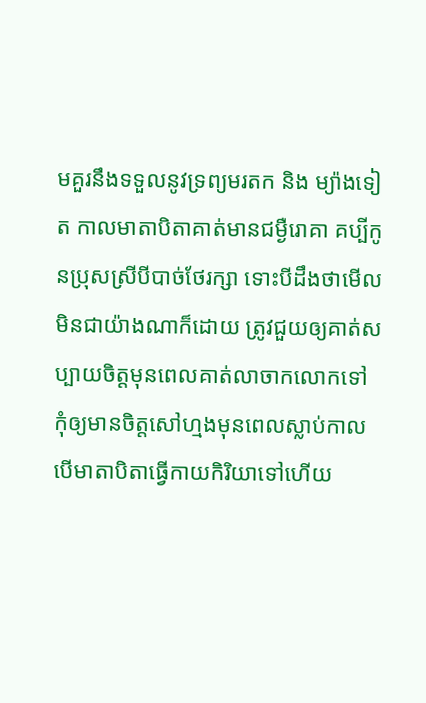មគួរនឹងទទួលនូវទ្រព្យមរតក និង ម្យ៉ាងទៀត កាលមាតាបិតាគាត់មានជម្ងឺរោគា គប្បីកូនប្រុសស្រីបីបាច់ថែរក្សា ទោះបីដឹងថាមើលមិនជាយ៉ាងណាក៏ដោយ ត្រូវជួយឲ្យគាត់សប្បាយចិត្តមុនពេលគាត់លាចាកលោកទៅ កុំឲ្យមានចិត្តសៅហ្មងមុនពេលស្លាប់កាលបើមាតាបិតាធ្វើកាយកិរិយាទៅហើយ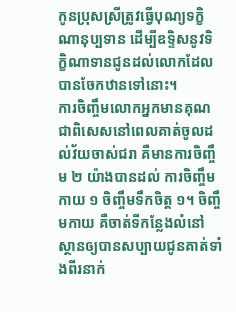កូនប្រុសស្រីត្រូវធ្វើបុណ្យទក្ខិណានុប្បទាន ដើម្បីឧទ្ទិសនូវទិក្ខិណាទានជូនដល់លោកដែលបានចែកឋានទៅនោះ។
ការចិញ្ចឹមលោកអ្នកមានគុណ ជាពិសេសនៅពេលគាត់ចូលដល់វ័យចាស់ជរា គឺមានការចិញ្ចឹម ២ យ៉ាងបានដល់ ការចិញ្ចឹមកាយ ១ ចិញ្ចឹមទឹកចិត្ត ១។ ចិញ្ចឹមកាយ គឺចាត់ទីកន្លែងលំនៅស្ថានឲ្យបានសប្បាយជូនគាត់ទាំងពីរនាក់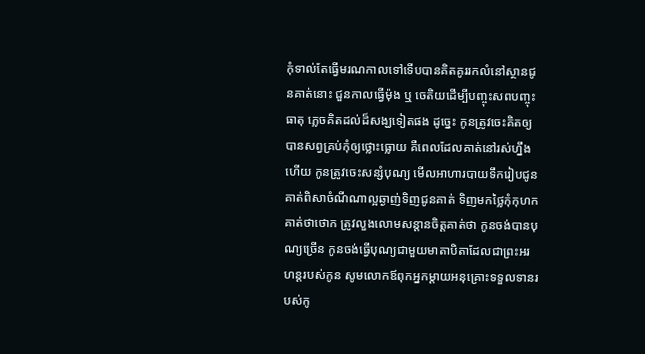កុំទាល់តែធ្វើមរណកាលទៅទើបបានគិតគូររកលំនៅស្ថានជូនគាត់នោះ ជួនកាលធ្វើម៉ុង ឬ ចេតិយដើម្បីបញ្ចុះសពបញ្ចុះធាតុ ភ្លេចគិតដល់ដ៏សង្ឃទៀតផង ដូច្នេះ កូនត្រូវចេះគិតឲ្យបានសព្វគ្រប់កុំឲ្យថ្លោះធ្លោយ គឺពេលដែលគាត់នៅរស់ហ្នឹងហើយ កូនត្រូវចេះសន្សំបុណ្យ មើលអាហារបាយទឹករៀបជូនគាត់ពិសាចំណីណាល្អឆ្ងាញ់ទិញជូនគាត់ ទិញមកថ្លៃកុំកុហកគាត់ថាថោក ត្រូវលួងលោមសន្ដានចិត្តគាត់ថា កូនចង់បានបុណ្យច្រើន កូនចង់ធ្វើបុណ្យជាមួយមាតាបិតាដែលជាព្រះអរហន្តរបស់កូន សូមលោកឪពុកអ្នកម្ដាយអនុគ្រោះទទួលទានរបស់កូ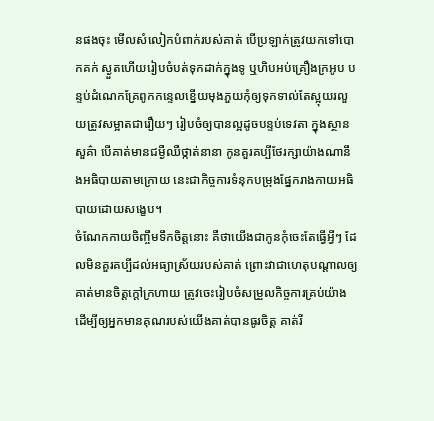នផងចុះ មើលសំលៀកបំពាក់របស់គាត់ បើប្រឡាក់ត្រូវយកទៅបោកគក់ ស្ងួតហើយរៀបចំបត់ទុកដាក់ក្នុងទូ ឬហិបអប់គ្រឿងក្រអូប បន្ទប់ដំណេកគ្រែពូកកន្ទេលខ្នើយមុងភួយកុំឲ្យទុកទាល់តែស្អុយរលួយត្រូវសម្អាតជារឿយៗ រៀបចំឲ្យបានល្អដូចបន្ទប់ទេវតា ក្នុងស្ថានសួគ៌ា បើគាត់មានជម្ងឺឈឺថ្កាត់នានា កូនគួរគប្បីថែរក្សាយ៉ាងណានឹងអធិបាយតាមក្រោយ នេះជាកិច្ចការទំនុកបម្រុងផ្នែករាងកាយអធិបាយដោយសង្ខេប។
ចំណែកកាយចិញ្ចឹមទឹកចិត្តនោះ គឺថាយើងជាកូនកុំចេះតែធ្វើអ្វីៗ ដែលមិនគួរគប្បីដល់អធ្យាស្រ័យរបស់គាត់ ព្រោះវាជាហេតុបណ្ដាលឲ្យគាត់មានចិត្តក្ដៅក្រហាយ ត្រូវចេះរៀបចំសម្រួលកិច្ចការគ្រប់យ៉ាងដើម្បីឲ្យអ្នកមានគុណរបស់យើងគាត់បានធូរចិត្ត គាត់រី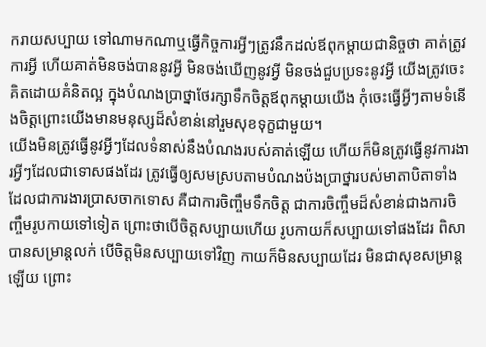ករាយសប្បាយ ទៅណាមកណាឬធ្វើកិច្ចការអ្វីៗត្រូវនឹកដល់ឪពុកម្ដាយជានិច្ចថា គាត់ត្រូវការអ្វី ហើយគាត់មិនចង់បាននូវអ្វី មិនចង់ឃើញនូវអ្វី មិនចង់ជួបប្រទះនូវអ្វី យើងត្រូវចេះគិតដោយគំនិតល្អ ក្នុងបំណងប្រាថ្នាថែរក្សាទឹកចិត្តឪពុកម្ដាយយើង កុំចេះធ្វើអ្វីៗតាមទំនើងចិត្តព្រោះយើងមានមនុស្សដ៏សំខាន់នៅរួមសុខទុក្ខជាមួយ។
យើងមិនត្រូវធ្វើនូវអ្វីៗដែលទំនាស់នឹងបំណងរបស់គាត់ឡើយ ហើយក៏មិនត្រូវធ្វើនូវការងារអ្វីៗដែលជាទោសផងដែរ ត្រូវធ្វើឲ្យសមស្របតាមបំណងប៉ងប្រាថ្នារបស់មាតាបិតាទាំងដែលជាការងារប្រាសចាកទោស គឺជាការចិញ្ចឹមទឹកចិត្ត ជាការចិញ្ចឹមដ៏សំខាន់ជាងការចិញ្ចឹមរូបកាយទៅទៀត ព្រោះថាបើចិត្តសប្បាយហើយ រូបកាយក៏សប្បាយទៅផងដែរ ពិសាបានសម្រាន្តលក់ បើចិត្តមិនសប្បាយទៅវិញ កាយក៏មិនសប្បាយដែរ មិនជាសុខសម្រាន្តឡើយ ព្រោះ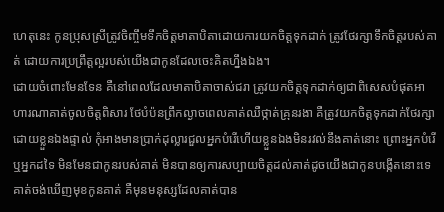ហេតុនេះ កូនប្រុសស្រីត្រូវចិញ្ចឹមទឹកចិត្តមាតាបិតាដោយការយកចិត្តទុកដាក់ ត្រូវថែរក្សាទឹកចិត្តរបស់គាត់ ដោយការប្រព្រឹត្តល្អរបស់យើងជាកូនដែលចេះគិតហ្នឹងឯង។
ដោយចំពោះមែនទែន គឺនៅពេលដែលមាតាបិតាចាស់ជរា ត្រូវយកចិត្តទុកដាក់ឲ្យជាពិសេសបំផុតអាហារណាគាត់ចូលចិត្តពិសារ ថែបំប៉នព្រឹកល្ងាចពេលគាត់ឈឺថ្កាត់គ្រុនរងា គឺត្រូវយកចិត្តទុកដាក់ថែរក្សាដោយខ្លួនឯងផ្ទាល់ កុំអាងមានប្រាក់ដុល្លារជួលអ្នកបំរើហើយខ្លួនឯងមិនរវល់នឹងគាត់នោះ ព្រោះអ្នកបំរើ ឬអ្នកដទៃ មិនមែនជាកូនរបស់គាត់ មិនបានឲ្យការសប្បាយចិត្តដល់គាត់ដូចយើងជាកូនបង្កើតនោះទេ គាត់ចង់ឃើញមុខកូនគាត់ គឺមុនមនុស្សដែលគាត់បាន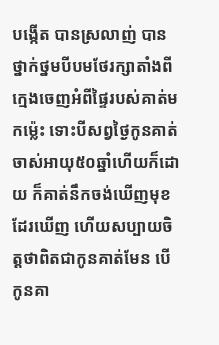បង្កើត បានស្រលាញ់ បានថ្នាក់ថ្នមបីបមថែរក្សាតាំងពីក្មេងចេញអំពីផ្ទៃរបស់គាត់មកម្ល៉េះ ទោះបីសព្វថ្ងៃកូនគាត់ចាស់អាយុ៥០ឆ្នាំហើយក៏ដោយ ក៏គាត់នឹកចង់ឃើញមុខដែរឃើញ ហើយសប្បាយចិត្តថាពិតជាកូនគាត់មែន បើកូនគា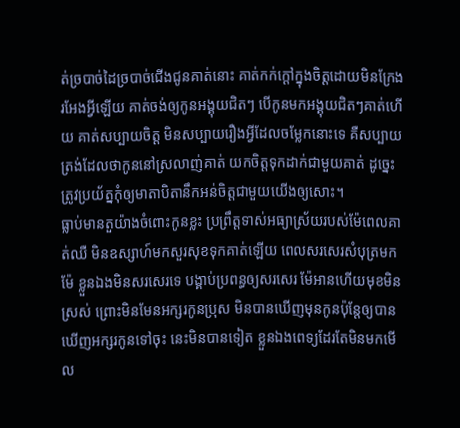ត់ច្របាច់ដៃច្របាច់ជើងជូនគាត់នោះ គាត់កក់ក្ដៅក្នុងចិត្តដោយមិនក្រែងរអែងអ្វីឡើយ គាត់ចង់ឲ្យកូនអង្គុយជិតៗ បើកូនមកអង្គុយជិតៗគាត់ហើយ គាត់សប្បាយចិត្ត មិនសប្បាយរឿងអ្វីដែលចម្លែកនោះទេ គឺសប្បាយត្រង់ដែលថាកូននៅស្រលាញ់គាត់ យកចិត្តទុកដាក់ជាមួយគាត់ ដូច្នេះត្រូវប្រយ័ត្នកុំឲ្យមាតាបិតានឹកអន់ចិត្តជាមួយយើងឲ្យសោះ។
ធ្លាប់មានតួយ៉ាងចំពោះកូនខ្លះ ប្រព្រឹត្តទាស់អធ្យាស្រ័យរបស់ម៉ែពេលគាត់ឈឺ មិនឧស្សាហ៍មកសួរសុខទុកគាត់ឡើយ ពេលសរសេរសំបុត្រមកម៉ែ ខ្លួនឯងមិនសរសេរទេ បង្គាប់ប្រពន្ធឲ្យសរសេរ ម៉ែអានហើយមុខមិនស្រស់ ព្រោះមិនមែនអក្សរកូនប្រុស មិនបានឃើញមុនកូនប៉ុន្តែឲ្យបានឃើញអក្សរកូនទៅចុះ នេះមិនបានទៀត ខ្លួនឯងពេទ្យដែរតែមិនមកមើល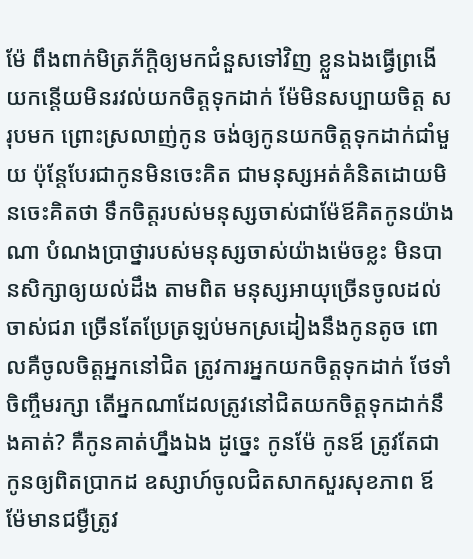ម៉ែ ពឹងពាក់មិត្រភ័ក្តិឲ្យមកជំនួសទៅវិញ ខ្លួនឯងធ្វើព្រងើយកន្តើយមិនរវល់យកចិត្តទុកដាក់ ម៉ែមិនសប្បាយចិត្ត សរុបមក ព្រោះស្រលាញ់កូន ចង់ឲ្យកូនយកចិត្តទុកដាក់ជាំមួយ ប៉ុន្តែបែរជាកូនមិនចេះគិត ជាមនុស្សអត់គំនិតដោយមិនចេះគិតថា ទឹកចិត្តរបស់មនុស្សចាស់ជាម៉ែឪគិតកូនយ៉ាងណា បំណងប្រាថ្នារបស់មនុស្សចាស់យ៉ាងម៉េចខ្លះ មិនបានសិក្សាឲ្យយល់ដឹង តាមពិត មនុស្សអាយុច្រើនចូលដល់ចាស់ជរា ច្រើនតែប្រែត្រឡប់មកស្រដៀងនឹងកូនតូច ពោលគឺចូលចិត្តអ្នកនៅជិត ត្រូវការអ្នកយកចិត្តទុកដាក់ ថែទាំចិញ្ចឹមរក្សា តើអ្នកណាដែលត្រូវនៅជិតយកចិត្តទុកដាក់នឹងគាត់? គឺកូនគាត់ហ្នឹងឯង ដូច្នេះ កូនម៉ែ កូនឪ ត្រូវតែជាកូនឲ្យពិតប្រាកដ ឧស្សាហ៍ចូលជិតសាកសួរសុខភាព ឪម៉ែមានជម្ងឺត្រូវ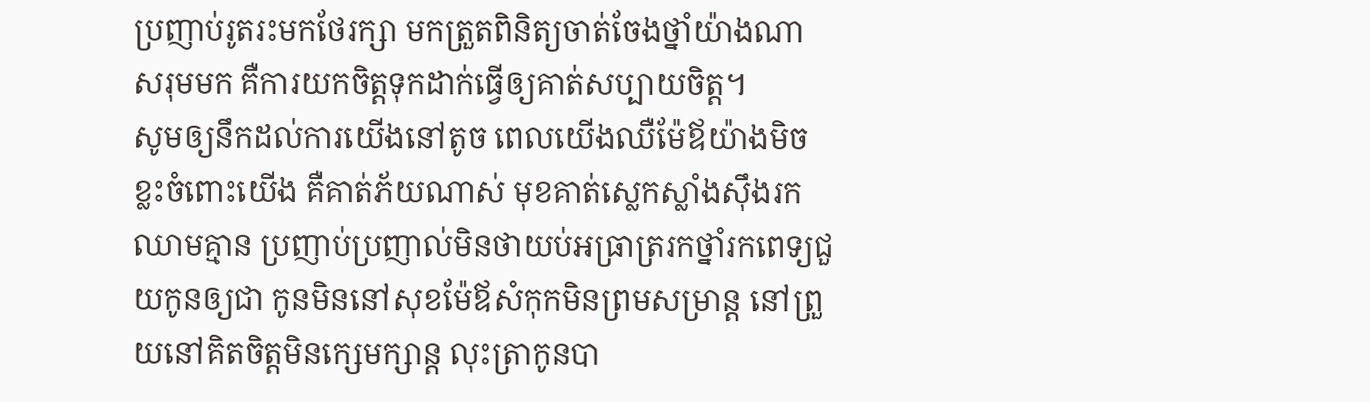ប្រញាប់រូតរះមកថែរក្សា មកត្រួតពិនិត្យចាត់ចែងថ្នាំយ៉ាងណា សរុមមក គឺការយកចិត្តទុកដាក់ធ្វើឲ្យគាត់សប្បាយចិត្ត។
សូមឲ្យនឹកដល់ការយើងនៅតូច ពេលយើងឈឺម៉ែឪយ៉ាងមិចខ្លះចំពោះយើង គឺគាត់ភ័យណាស់ មុខគាត់ស្លេកស្លាំងស៊ឹងរកឈាមគ្មាន ប្រញាប់ប្រញាល់មិនថាយប់អធ្រាត្ររកថ្នាំរកពេទ្យជួយកូនឲ្យជា កូនមិននៅសុខម៉ែឪសំកុកមិនព្រមសម្រាន្ត នៅព្រួយនៅគិតចិត្តមិនក្សេមក្សាន្ត លុះត្រាកូនបា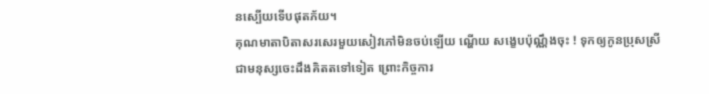នស្បើយទើបផុតភ័យ។
គុណមាតាបិតាសរសេរមួយសៀវភៅមិនចប់ឡើយ ណ្ហើយ សង្ខេបប៉ុណ្ណឹងចុះ ! ទុកឲ្យកូនប្រុសស្រីជាមនុស្សចេះដឹងគិតតទៅទៀត ព្រោះកិច្ចការ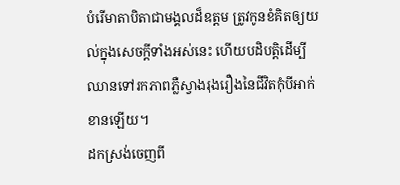បំរើមាតាបិតាជាមង្គលដ៏ឧត្ដម ត្រូវកូនខំគិតឲ្យយល់ក្នុងសេចក្ដីទាំងអស់នេះ ហើយបដិបត្តិដើម្បីឈានទៅរកភាពភ្លឺស្វាងរុងរឿងនៃជីវិតកុំបីអាក់ខានឡើយ។
ដកស្រង់ចេញពី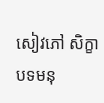សៀវភៅ សិក្ខាបទមនុ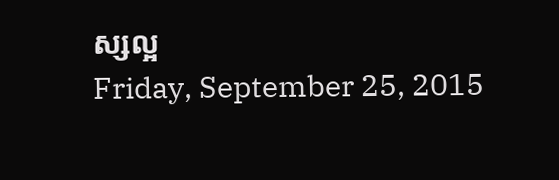ស្សល្អ
Friday, September 25, 2015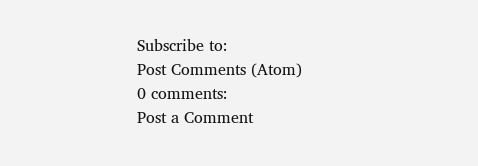Subscribe to:
Post Comments (Atom)
0 comments:
Post a Comment